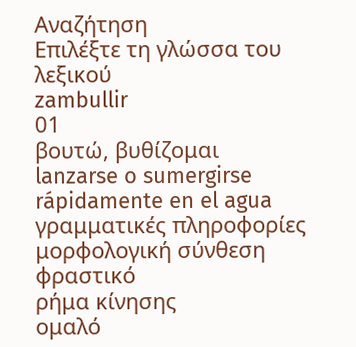Αναζήτηση
Επιλέξτε τη γλώσσα του λεξικού
zambullir
01
βουτώ, βυθίζομαι
lanzarse o sumergirse rápidamente en el agua
γραμματικές πληροφορίες
μορφολογική σύνθεση
φραστικό
ρήμα κίνησης
ομαλό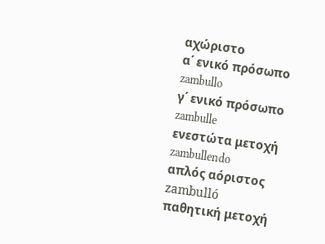αχώριστο
α΄ ενικό πρόσωπο
zambullo
γ΄ ενικό πρόσωπο
zambulle
ενεστώτα μετοχή
zambullendo
απλός αόριστος
zambulló
παθητική μετοχή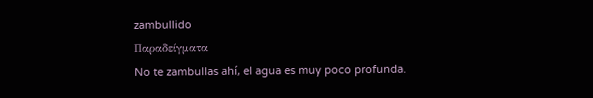zambullido
Παραδείγματα
No te zambullas ahí, el agua es muy poco profunda.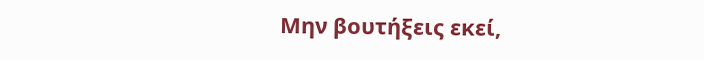Μην βουτήξεις εκεί,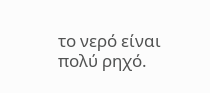το νερό είναι πολύ ρηχό.